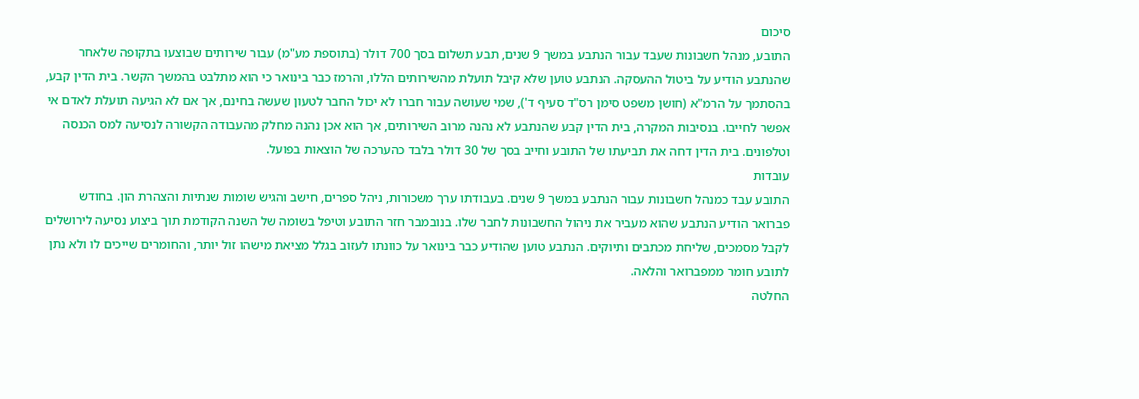סיכום
התובע, מנהל חשבונות שעבד עבור הנתבע במשך 9 שנים, תבע תשלום בסך 700 דולר (בתוספת מע"מ) עבור שירותים שבוצעו בתקופה שלאחר שהנתבע הודיע על ביטול ההעסקה. הנתבע טוען שלא קיבל תועלת מהשירותים הללו, והרמז כבר בינואר כי הוא מתלבט בהמשך הקשר. בית הדין קבע, בהסתמך על הרמ"א (חושן משפט סימן רס"ד סעיף ד'), שמי שעושה עבור חברו לא יכול החבר לטעון שעשה בחינם, אך אם לא הגיעה תועלת לאדם אי אפשר לחייבו. בנסיבות המקרה, בית הדין קבע שהנתבע לא נהנה מרוב השירותים, אך הוא אכן נהנה מחלק מהעבודה הקשורה לנסיעה למס הכנסה וטלפונים. בית הדין דחה את תביעתו של התובע וחייב בסך של 30 דולר בלבד כהערכה של הוצאות בפועל.
עובדות
התובע עבד כמנהל חשבונות עבור הנתבע במשך 9 שנים. בעבודתו ערך משכורות, ניהל ספרים, חישב והגיש שומות שנתיות והצהרת הון. בחודש פברואר הודיע הנתבע שהוא מעביר את ניהול החשבונות לחבר שלו. בנובמבר חזר התובע וטיפל בשומה של השנה הקודמת תוך ביצוע נסיעה לירושלים לקבל מסמכים, שליחת מכתבים ותיוקים. הנתבע טוען שהודיע כבר בינואר על כוונתו לעזוב בגלל מציאת מישהו זול יותר, והחומרים שייכים לו ולא נתן לתובע חומר ממפברואר והלאה.
החלטה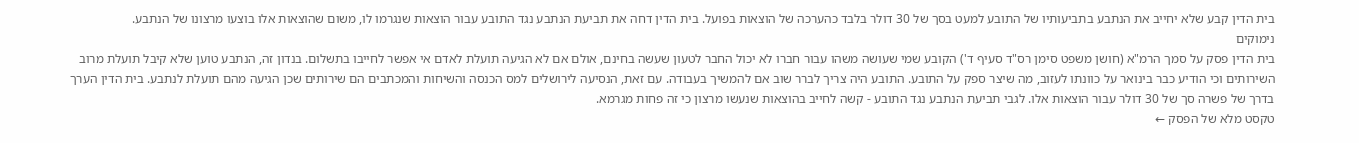בית הדין קבע שלא יחייב את הנתבע בתביעותיו של התובע למעט בסך של 30 דולר בלבד כהערכה של הוצאות בפועל. בית הדין דחה את תביעת הנתבע נגד התובע עבור הוצאות שנגרמו לו, משום שהוצאות אלו בוצעו מרצונו של הנתבע.
נימוקים
בית הדין פסק על סמך הרמ"א (חושן משפט סימן רס"ד סעיף ד') הקובע שמי שעושה משהו עבור חברו לא יכול החבר לטעון שעשה בחינם, אולם אם לא הגיעה תועלת לאדם אי אפשר לחייבו בתשלום. בנדון זה, הנתבע טוען שלא קיבל תועלת מרוב השירותים וכי הודיע כבר בינואר על כוונתו לעזוב, מה שיצר ספק על התובע. התובע היה צריך לברר שוב אם להמשיך בעבודה. עם זאת, הנסיעה לירושלים למס הכנסה והשיחות והמכתבים הם שירותים שכן הגיעה מהם תועלת לנתבע. בית הדין הערך בדרך של פשרה סך של 30 דולר עבור הוצאות אלו. לגבי תביעת הנתבע נגד התובע - קשה לחייב בהוצאות שנעשו מרצון כי זה פחות מגרמא.
טקסט מלא של הפסק ←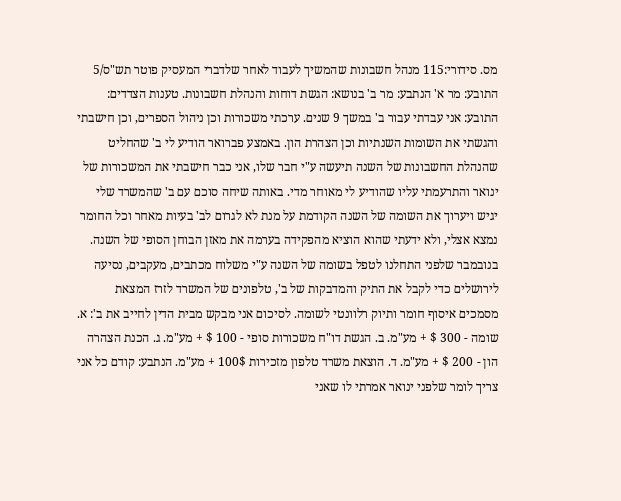מס. סידורי:115 מנהל חשבונות שהמשיך לעבוד לאחר שלדברי המעסיק פוטר תש"ס/5 התובע: מר א' הנתבע: מר ב' בנושא: הגשת דוחות והנהלת חשבונות. טענות הצדדים: התובע: אני עבדתי עבור ב' במשך 9 שנים. ערכתי משכורות וכן ניהול הספרים, וכן חישבתי והגשתי את השומות השנתיות וכן הצהרת הון. באמצע פברואר הודיע לי ב' שהחליט שהנהלת החשבונות של השנה תיעשה ע"י חבר שלו, אני כבר חישבתי את המשכורות של ינואר והתרעמתי עליו שהודיע לי מאוחר מדי. באותה שיחה סוכם עם ב' שהמשרד שלי יגיש ויערוך את השומה של השנה הקודמת על מנת לא לגרום לב' בעיות מאחר וכל החומר נמצא אצלי, ולא ידעתי שהוא הוציא מהפקידה בערמה את מאזן הבוחן הסופי של השנה. בנובמבר שלפני התחלנו לטפל בשומה של השנה ע"י משלוח מכתבים, מעקבים, נסיעה לירושלים כדי לקבל את התיק והמדבקות של ב', טלפונים של המשרד לזרז המצאת מסמכים איסוף חומר ותיוק רלוונטי לשומה. לסיכום אני מבקש מבית הדין לחייב את ב': א. שומה - 300 $ + מע"מ. ב. הגשת דו"ח משכורות סופי - 100 $ + מע"מ. ג. הכנת הצהרה הון - 200 $ + מע"מ. ד. הוצאת משרד טלפון מזכירות 100$ + מע"מ. הנתבע: קודם כל אני צריך לומר שלפני ינואר אמרתי לו שאני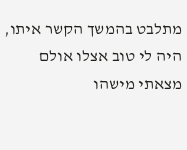מתלבט בהמשך הקשר איתו, היה לי טוב אצלו אולם מצאתי מישהו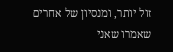זול יותר, ומנסיון של אחרים שאמרו שאני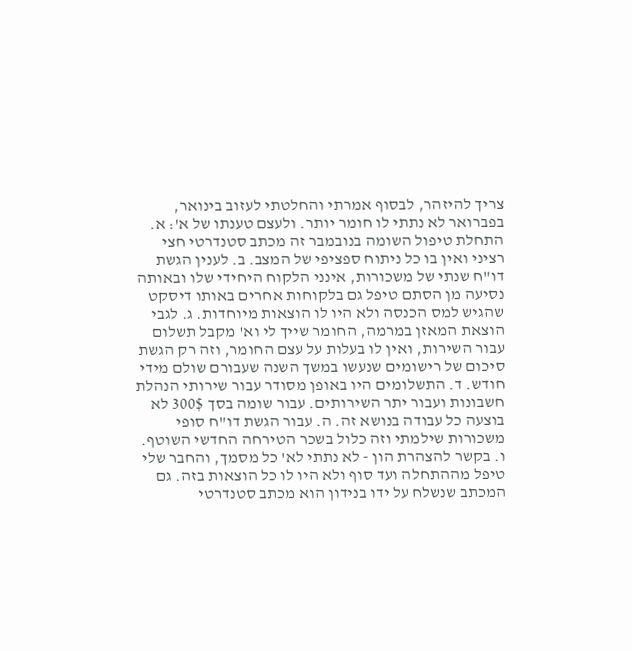צריך להיזהר, לבסוף אמרתי והחלטתי לעזוב בינואר, בפברואר לא נתתי לו חומר יותר. ולעצם טענתו של א': א. התחלת טיפול השומה בנובמבר זה מכתב סטנדרטי חצי רציני ואין בו כל ניתוח ספציפי של המצב. ב. לענין הגשת דו"ח שנתי של משכורות, אינני הלקוח היחידי שלו ובאותה נסיעה מן הסתם טיפל גם בלקוחות אחרים באותו דיסקט שהגיש למס הכנסה ולא היו לו הוצאות מיוחדות. ג. לגבי הוצאת המאזן במרמה, החומר שייך לי וא' מקבל תשלום עבור השירות, ואין לו בעלות על עצם החומר, וזה רק הגשת סיכום של רישומים שנעשו במשך השנה שעבורם שולם מידי חודש. ד. התשלומים היו באופן מסודר עבור שירותי הנהלת חשבונות ועבור יתר השירותים. עבור שומה בסך 300$ לא בוצעה כל עבודה בנושא זה. ה. עבור הגשת דו"ח סופי משכורות שילמתי וזה כלול בשכר הטירחה החדשי השוטף. ו. בקשר להצהרת הון - לא נתתי לא' כל מסמך, והחבר שלי טיפל מההתחלה ועד סוף ולא היו לו כל הוצאות בזה. גם המכתב שנשלח על ידו בנידון הוא מכתב סטנדרטי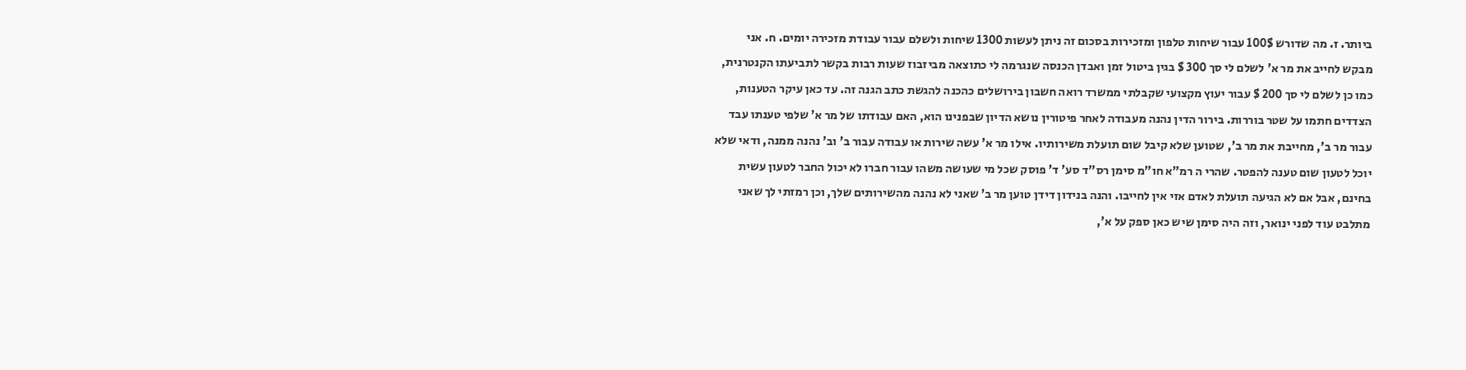ביותר. ז. מה שדורש 100$ עבור שיחות טלפון ומזכירות בסכום זה ניתן לעשות 1300 שיחות ולשלם עבור עבודת מזכירה יומים. ח. אני מבקש לחייב את מר א' לשלם לי סך 300 $ בגין ביטול זמן ואבדן הכנסה שנגרמה לי כתוצאה מביזבוז שעות רבות בקשר לתביעתו הקנטרנית, כמו כן לשלם לי סך 200 $ עבור יעוץ מקצועי שקבלתי ממשרד רואה חשבון בירושלים כהכנה להגשת כתב הגנה זה. עד כאן עיקר הטענות, הצדדים חתמו על שטר בוררות. בירור הדין נהנה מעבודה לאחר פיטורין נושא הדיון שבפנינו הוא, האם עבודתו של מר א' שלפי טענתו עבד עבור מר ב', מחייבת את מר ב', שטוען שלא קיבל שום תועלת משירותיו. אילו מר א' עשה שירות או עבודה עבור ב' וב' נהנה ממנה, ודאי שלא יוכל לטעון שום טענה להפטר. שהרי ה רמ"א חו"מ סימן רס"ד סע' ד' פוסק שכל מי שעושה משהו עבור חברו לא יכול החבר לטעון עשית בחינם, אבל אם לא הגיעה תועלת לאדם אזי אין לחייבו. והנה בנידון דידן טוען מר ב' שאני לא נהנה מהשירותים שלך, וכן רמזתי לך שאני מתלבט עוד לפני ינואר, וזה היה סימן שיש כאן ספק על א',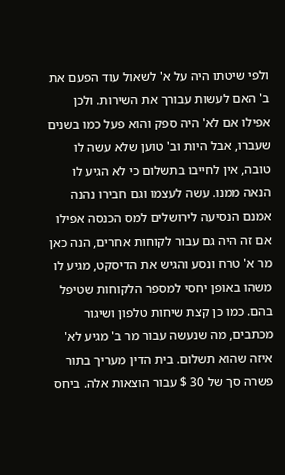ולפי שיטתו היה על א' לשאול עוד הפעם את ב' האם לעשות עבורך את השירות. ולכן אפילו אם לא' היה ספק והוא פעל כמו בשנים שעברו, אבל היות וב' טוען שלא עשה לו טובה, אין לחייבו בתשלום כי לא הגיע לו הנאה ממנו. עשה לעצמו וגם חבירו נהנה אמנם הנסיעה לירושלים למס הכנסה אפילו אם זה היה גם עבור לקוחות אחרים, הנה כאן מר א' טרח ונסע והגיש את הדיסקט, מגיע לו משהו באופן יחסי למספר הלקוחות שטיפל בהם. כמו כן קצת שיחות טלפון ושיגור מכתבים, מה שנעשה עבור מר ב' מגיע לא' איזה שהוא תשלום. בית הדין מעריך בתור פשרה סך של 30 $ עבור הוצאות אלה. ביחס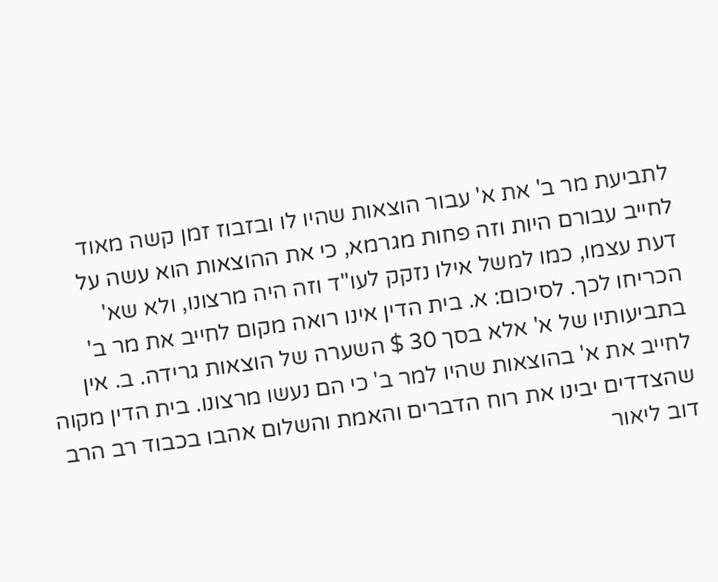לתביעת מר ב' את א' עבור הוצאות שהיו לו ובזבוז זמן קשה מאוד לחייב עבורם היות וזה פחות מגרמא, כי את ההוצאות הוא עשה על דעת עצמו, כמו למשל אילו נזקק לעו"ד וזה היה מרצונו, ולא שא' הכריחו לכך. לסיכום: א. בית הדין אינו רואה מקום לחייב את מר ב' בתביעותיו של א' אלא בסך 30 $ השערה של הוצאות גרידה. ב. אין לחייב את א' בהוצאות שהיו למר ב' כי הם נעשו מרצונו. בית הדין מקוה שהצדדים יבינו את רוח הדברים והאמת והשלום אהבו בכבוד רב הרב דוב ליאור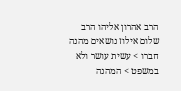הרב אהרון אליהו הרב שלום אילוז נושאים מהנה חברו > עשית עושר ולא במשפט > המהנה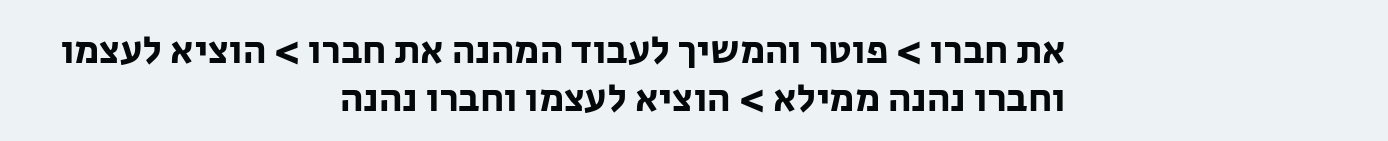את חברו > פוטר והמשיך לעבוד המהנה את חברו > הוציא לעצמו וחברו נהנה ממילא > הוציא לעצמו וחברו נהנה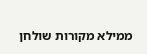ממילא מקורות שולחן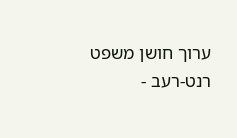ערוך חושן משפט רנט-רעב -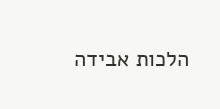הלכות אבידה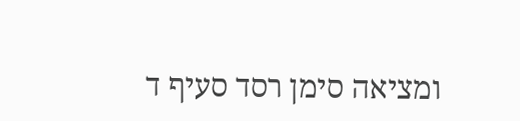ומציאה סימן רסד סעיף ד